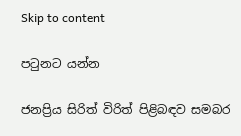Skip to content

පටුනට යන්න

ජනප්‍රිය සිරිත් විරිත් පිළිබඳව සමබර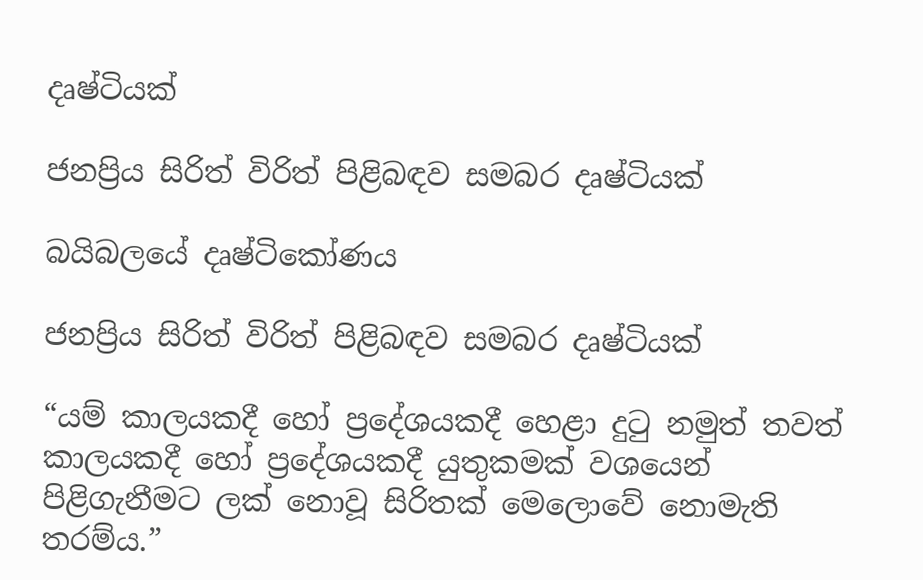දෘෂ්ටියක්

ජනප්‍රිය සිරිත් විරිත් පිළිබඳව සමබර දෘෂ්ටියක්

බයිබලයේ දෘෂ්ටිකෝණය

ජනප්‍රිය සිරිත් විරිත් පිළිබඳව සමබර දෘෂ්ටියක්

“යම් කාලයකදී හෝ ප්‍රදේශයකදී හෙළා දුටු නමුත් තවත් කාලයකදී හෝ ප්‍රදේශයකදී යුතුකමක් වශයෙන් පිළිගැනීමට ලක් නොවූ සිරිතක් මෙලොවේ නොමැති තරම්ය.”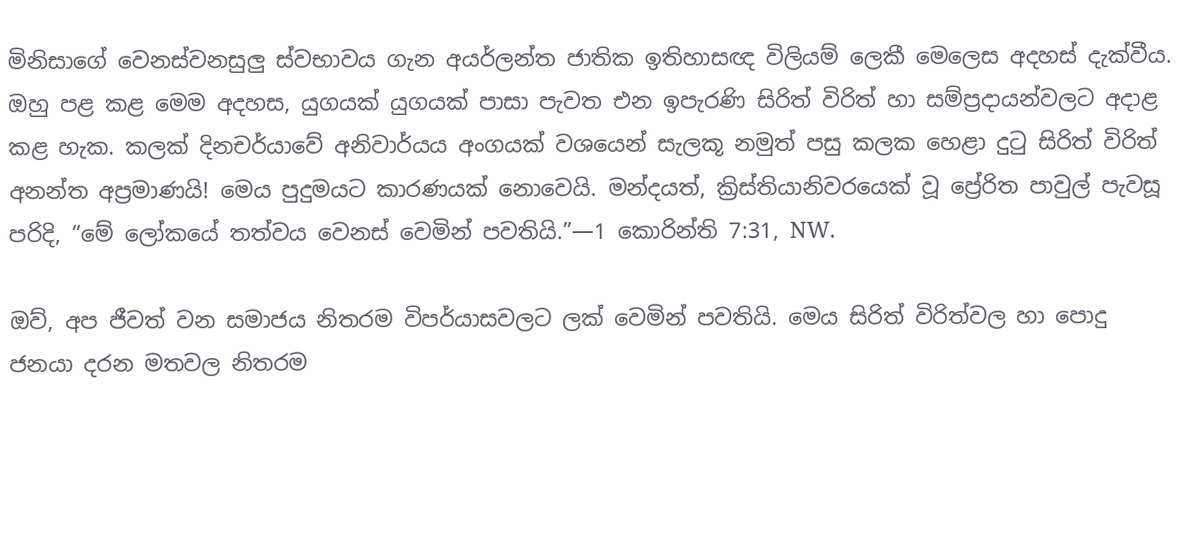මිනිසාගේ වෙනස්වනසුලු ස්වභාවය ගැන අයර්ලන්ත ජාතික ඉතිහාසඥ විලියම් ලෙකී මෙලෙස අදහස් දැක්වීය. ඔහු පළ කළ මෙම අදහස, යුගයක් යුගයක් පාසා පැවත එන ඉපැරණි සිරිත් විරිත් හා සම්ප්‍රදායන්වලට අදාළ කළ හැක. කලක් දිනචර්යාවේ අනිවාර්යය අංගයක් වශයෙන් සැලකූ නමුත් පසු කලක හෙළා දුටු සිරිත් විරිත් අනන්ත අප්‍රමාණයි! මෙය පුදුමයට කාරණයක් නොවෙයි. මන්දයත්, ක්‍රිස්තියානිවරයෙක් වූ ප්‍රේරිත පාවුල් පැවසූ පරිදි, “මේ ලෝකයේ තත්වය වෙනස් වෙමින් පවතියි.”—1 කොරින්ති 7:31, NW.

ඔව්, අප ජීවත් වන සමාජය නිතරම විපර්යාසවලට ලක් වෙමින් පවතියි. මෙය සිරිත් විරිත්වල හා පොදු ජනයා දරන මතවල නිතරම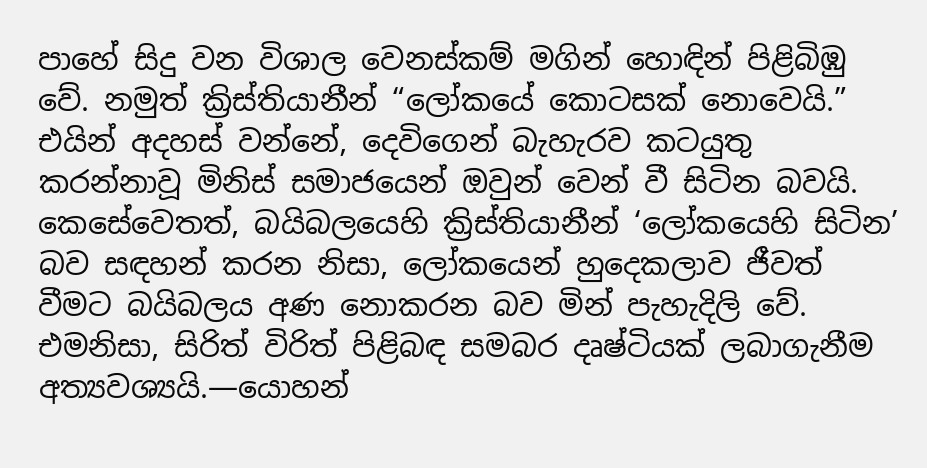පාහේ සිදු වන විශාල වෙනස්කම් මගින් හොඳින් පිළිබිඹු වේ. නමුත් ක්‍රිස්තියානීන් “ලෝකයේ කොටසක් නොවෙයි.” එයින් අදහස් වන්නේ, දෙවිගෙන් බැහැරව කටයුතු කරන්නාවූ මිනිස් සමාජයෙන් ඔවුන් වෙන් වී සිටින බවයි. කෙසේවෙතත්, බයිබලයෙහි ක්‍රිස්තියානීන් ‘ලෝකයෙහි සිටින’ බව සඳහන් කරන නිසා, ලෝකයෙන් හුදෙකලාව ජීවත් වීමට බයිබලය අණ නොකරන බව මින් පැහැදිලි වේ. එමනිසා, සිරිත් විරිත් පිළිබඳ සමබර දෘෂ්ටියක් ලබාගැනීම අත්‍යවශ්‍යයි.—යොහන්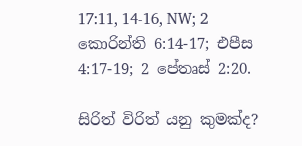17:11, 14-16, NW; 2 කොරින්ති 6:14-17; එපීස 4:17-19; 2 පේතෘස් 2:20.

සිරිත් විරිත් යනු කුමක්ද?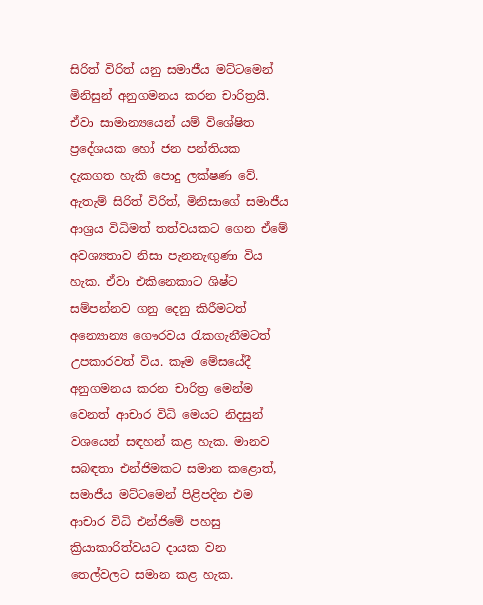සිරිත් විරිත් යනු සමාජීය මට්ටමෙන් මිනිසුන් අනුගමනය කරන චාරිත්‍රයි. ඒවා සාමාන්‍යයෙන් යම් විශේෂිත ප්‍රදේශයක හෝ ජන පන්තියක දැකගත හැකි පොදු ලක්ෂණ වේ. ඇතැම් සිරිත් විරිත්, මිනිසාගේ සමාජීය ආශ්‍රය විධිමත් තත්වයකට ගෙන ඒමේ අවශ්‍යතාව නිසා පැනනැඟුණා විය හැක. ඒවා එකිනෙකාට ශිෂ්ට සම්පන්නව ගනු දෙනු කිරීමටත් අන්‍යොන්‍ය ගෞරවය රැකගැනීමටත් උපකාරවත් විය. කෑම මේසයේදී අනුගමනය කරන චාරිත්‍ර මෙන්ම වෙනත් ආචාර විධි මෙයට නිදසුන් වශයෙන් සඳහන් කළ හැක. මානව සබඳතා එන්ජිමකට සමාන කළොත්, සමාජීය මට්ටමෙන් පිළිපදින එම ආචාර විධි එන්ජිමේ පහසු ක්‍රියාකාරිත්වයට දායක වන තෙල්වලට සමාන කළ හැක.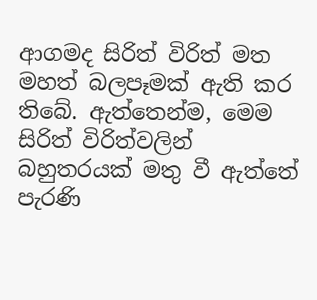ආගමද සිරිත් විරිත් මත මහත් බලපෑමක් ඇති කර තිබේ. ඇත්තෙන්ම, මෙම සිරිත් විරිත්වලින් බහුතරයක් මතු වී ඇත්තේ පැරණි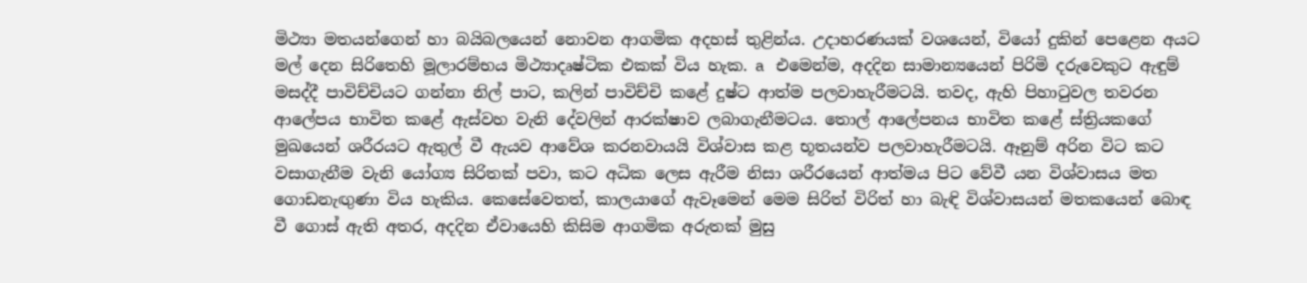මිථ්‍යා මතයන්ගෙන් හා බයිබලයෙන් නොවන ආගමික අදහස් තුළින්ය. උදාහරණයක් වශයෙන්, වියෝ දුකින් පෙළෙන අයට මල් දෙන සිරිතෙහි මූලාරම්භය මිථ්‍යාදෘෂ්ටික එකක් විය හැක. a එමෙන්ම, අදදින සාමාන්‍යයෙන් පිරිමි දරුවෙකුට ඇඳුම් මසද්දී පාවිච්චියට ගන්නා නිල් පාට, කලින් පාවිච්චි කළේ දුෂ්ට ආත්ම පලවාහැරීමටයි. තවද, ඇහි පිහාටුවල තවරන ආලේපය භාවිත කළේ ඇස්වහ වැනි දේවලින් ආරක්ෂාව ලබාගැනීමටය. තොල් ආලේපනය භාවිත කළේ ස්ත්‍රියකගේ මුඛයෙන් ශරීරයට ඇතුල් වී ඇයව ආවේශ කරනවායයි විශ්වාස කළ භූතයන්ව පලවාහැරීමටයි. ඈනුම් අරින විට කට වසාගැනීම වැනි යෝග්‍ය සිරිතක් පවා, කට අධික ලෙස ඇරීම නිසා ශරීරයෙන් ආත්මය පිට වේවී යන විශ්වාසය මත ගොඩනැඟුණා විය හැකිය. කෙසේවෙතත්, කාලයාගේ ඇවෑමෙන් මෙම සිරිත් විරිත් හා බැඳි විශ්වාසයන් මතකයෙන් බොඳ වී ගොස් ඇති අතර, අදදින ඒවායෙහි කිසිම ආගමික අරුතක් මුසු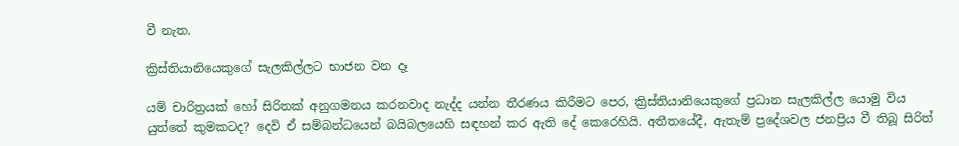වී නැත.

ක්‍රිස්තියානියෙකුගේ සැලකිල්ලට භාජන වන දෑ

යම් චාරිත්‍රයක් හෝ සිරිතක් අනුගමනය කරනවාද නැද්ද යන්න තීරණය කිරීමට පෙර, ක්‍රිස්තියානියෙකුගේ ප්‍රධාන සැලකිල්ල යොමු විය යුත්තේ කුමකටද? දෙවි ඒ සම්බන්ධයෙන් බයිබලයෙහි සඳහන් කර ඇති දේ කෙරෙහියි. අතීතයේදී, ඇතැම් ප්‍රදේශවල ජනප්‍රිය වී තිබූ සිරිත්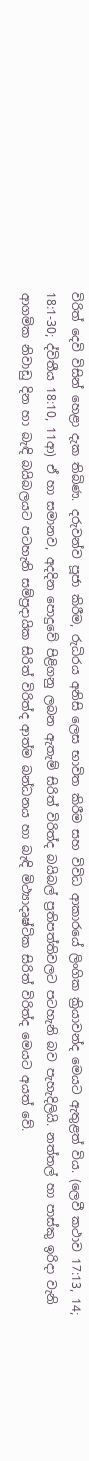විරිත් දෙවි විසින් හෙළා දැක තිබිණ. දරුවන්ව පූජා කිරීම, රුධිරය අනිසි ලෙස භාවිත කිරීම සහ විවිධ ආකාරයේ ලිංගික ක්‍රියාවන්ද මෙයට ඇතුළත් විය. (ලෙවී කථාව 17:13, 14; 18:1-30; ද්විතීය 18:10, 11ආ) ඒ හා සමානව, අදදින පොදුවේ පිළිගනු ලබන ඇතැම් සිරිත් විරිත්ද බයිබල් ප්‍රතිපත්තිවලට පටහැනි බව පැහැදිලියි. නත්තල් හා පාස්කු ඉරිදා වැනි ආගමික නිවාඩු දින හා බැඳි බයිබලයට පටහැනි සම්ප්‍රදායික සිරිත් විරිත්ද ආත්ම බන්ධනය හා බැඳි මිථ්‍යාදෘෂ්ටික සිරිත් විරිත්ද මෙයට අයත් වේ.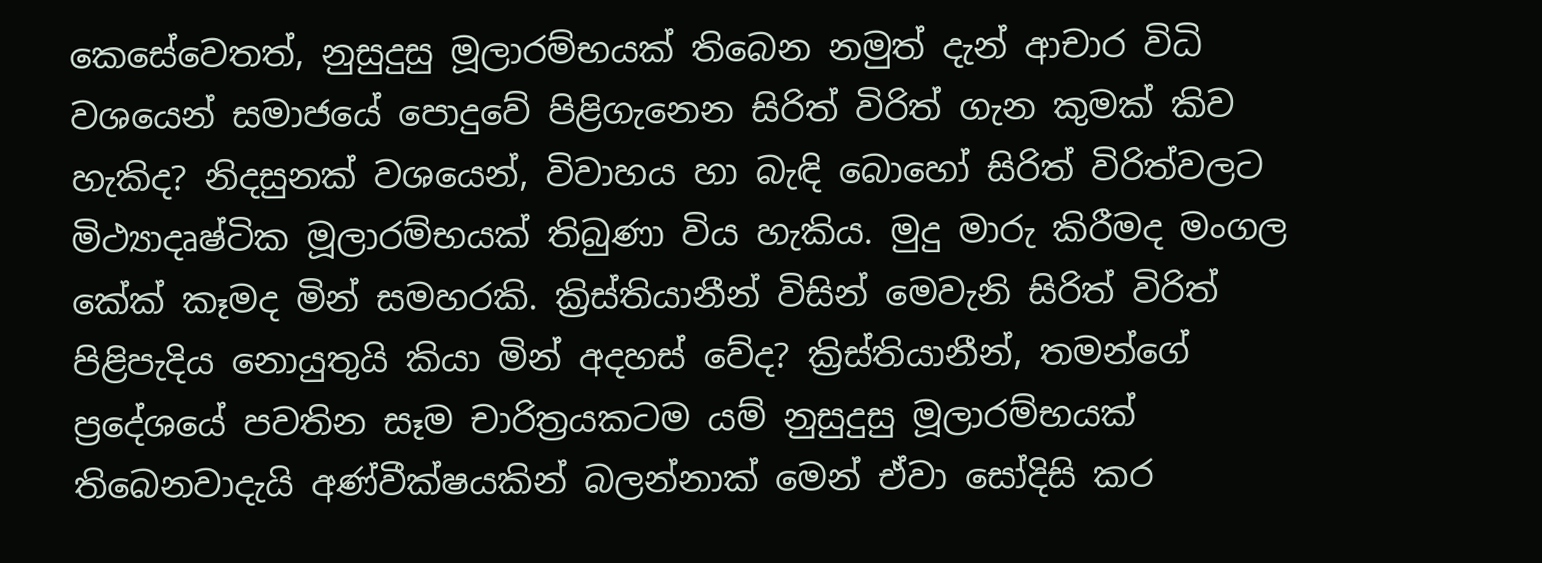කෙසේවෙතත්, නුසුදුසු මූලාරම්භයක් තිබෙන නමුත් දැන් ආචාර විධි වශයෙන් සමාජයේ පොදුවේ පිළිගැනෙන සිරිත් විරිත් ගැන කුමක් කිව හැකිද? නිදසුනක් වශයෙන්, විවාහය හා බැඳි බොහෝ සිරිත් විරිත්වලට මිථ්‍යාදෘෂ්ටික මූලාරම්භයක් තිබුණා විය හැකිය. මුදු මාරු කිරීමද මංගල කේක් කෑමද මින් සමහරකි. ක්‍රිස්තියානීන් විසින් මෙවැනි සිරිත් විරිත් පිළිපැදිය නොයුතුයි කියා මින් අදහස් වේද? ක්‍රිස්තියානීන්, තමන්ගේ ප්‍රදේශයේ පවතින සෑම චාරිත්‍රයකටම යම් නුසුදුසු මූලාරම්භයක් තිබෙනවාදැයි අණ්වීක්ෂයකින් බලන්නාක් මෙන් ඒවා සෝදිසි කර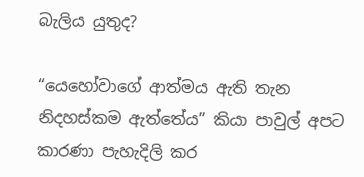බැලිය යුතුද?

“යෙහෝවාගේ ආත්මය ඇති තැන නිදහස්කම ඇත්තේය” කියා පාවුල් අපට කාරණා පැහැදිලි කර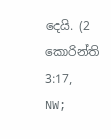දෙයි. (2 කොරින්ති 3:17, NW;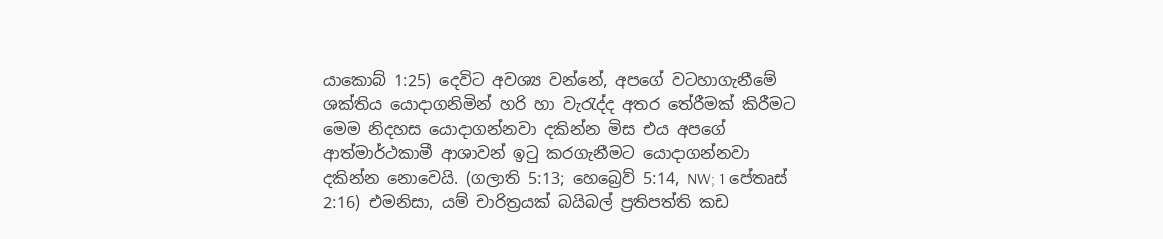යාකොබ් 1:25) දෙවිට අවශ්‍ය වන්නේ, අපගේ වටහාගැනීමේ ශක්තිය යොදාගනිමින් හරි හා වැරැද්ද අතර තේරීමක් කිරීමට මෙම නිදහස යොදාගන්නවා දකින්න මිස එය අපගේ ආත්මාර්ථකාමී ආශාවන් ඉටු කරගැනීමට යොදාගන්නවා දකින්න නොවෙයි. (ගලාති 5:13; හෙබ්‍රෙව් 5:14, NW; 1 පේතෘස් 2:16) එමනිසා, යම් චාරිත්‍රයක් බයිබල් ප්‍රතිපත්ති කඩ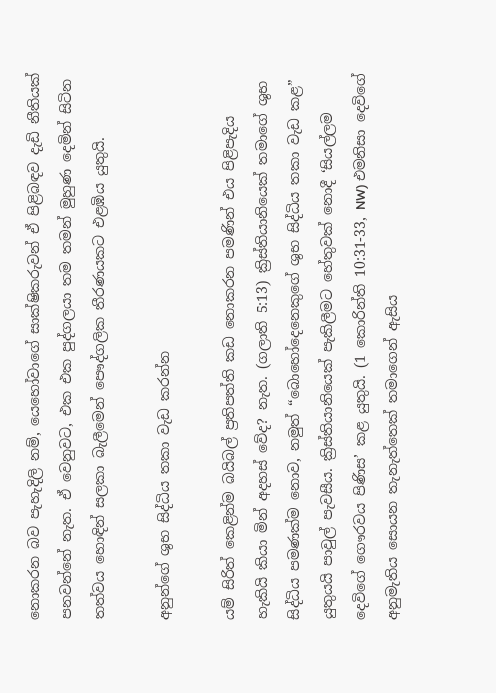නොකරන බව පැහැදිලි නම්, යෙහෝවාගේ සාක්ෂිකරුවන් ඒ පිළිබඳව දැඩි නීතියක් පනවන්නේ නැත. ඒ වෙනුවට, එක එක පුද්ගලයා තම තමන් මුහුණ දෙමින් සිටින තත්වය හොඳින් සලකා බැලීමෙන් පෞද්ගලික තීරණයකට එළඹිය යුතුයි.

අනුන්ගේ ශුභ සිද්ධිය තකා වැඩ කරන්න

යම් සිරිත් කෙළින්ම බයිබල් ප්‍රතිපත්ති කඩ නොකරන පමණින් එය පිළිපැදිය හැකියි කියා මින් අදහස් වේද? නැත. (ගලාති 5:13) ක්‍රිස්තියානියෙක් තමාගේ ශුභ සිද්ධිය පමණක්ම නොව, නමුත් “බොහෝදෙනෙකුගේ ශුභ සිද්ධිය තකා වැඩ කළ” යුතුයයි පාවුල් පැවසීය. ක්‍රිස්තියානියෙක් පැකිලීමට හේතුවක් නොදී ‘සියල්ලම දෙවිගේ ගෞරවය පිණිස’ කළ යුතුයි. (1 කොරින්ති 10:31-33, NW) එමනිසා දෙවිගේ අනුමැතිය සොයන තැනැත්තෙක් තමාගෙන් ඇසිය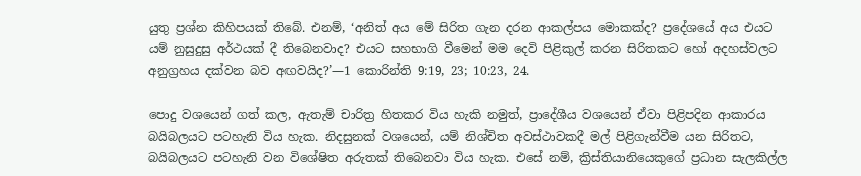යුතු ප්‍රශ්න කිහිපයක් තිබේ. එනම්, ‘අනිත් අය මේ සිරිත ගැන දරන ආකල්පය මොකක්ද? ප්‍රදේශයේ අය එයට යම් නුසුදුසු අර්ථයක් දී තිබෙනවාද? එයට සහභාගි වීමෙන් මම දෙවි පිළිකුල් කරන සිරිතකට හෝ අදහස්වලට අනුග්‍රහය දක්වන බව අඟවයිද?’—1 කොරින්ති 9:19, 23; 10:23, 24.

පොදු වශයෙන් ගත් කල, ඇතැම් චාරිත්‍ර හිතකර විය හැකි නමුත්, ප්‍රාදේශීය වශයෙන් ඒවා පිළිපදින ආකාරය බයිබලයට පටහැනි විය හැක. නිදසුනක් වශයෙන්, යම් නිශ්චිත අවස්ථාවකදී මල් පිළිගැන්වීම යන සිරිතට, බයිබලයට පටහැනි වන විශේෂිත අරුතක් තිබෙනවා විය හැක. එසේ නම්, ක්‍රිස්තියානියෙකුගේ ප්‍රධාන සැලකිල්ල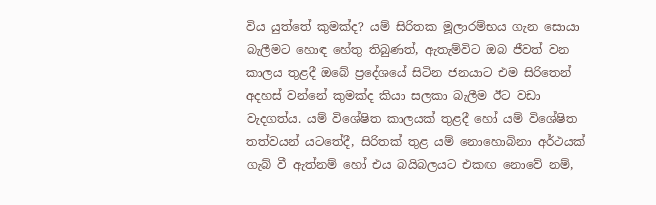විය යුත්තේ කුමක්ද? යම් සිරිතක මූලාරම්භය ගැන සොයා බැලීමට හොඳ හේතු තිබුණත්, ඇතැම්විට ඔබ ජීවත් වන කාලය තුළදී ඔබේ ප්‍රදේශයේ සිටින ජනයාට එම සිරිතෙන් අදහස් වන්නේ කුමක්ද කියා සලකා බැලීම ඊට වඩා වැදගත්ය. යම් විශේෂිත කාලයක් තුළදී හෝ යම් විශේෂිත තත්වයන් යටතේදී, සිරිතක් තුළ යම් නොහොබිනා අර්ථයක් ගැබ් වී ඇත්නම් හෝ එය බයිබලයට එකඟ නොවේ නම්,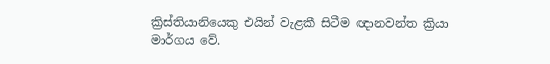ක්‍රිස්තියානියෙකු එයින් වැළකී සිටීම ඥානවන්ත ක්‍රියා මාර්ගය වේ.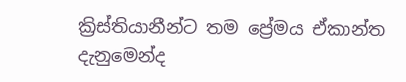ක්‍රිස්තියානීන්ට තම ප්‍රේමය ඒකාන්ත දැනුමෙන්ද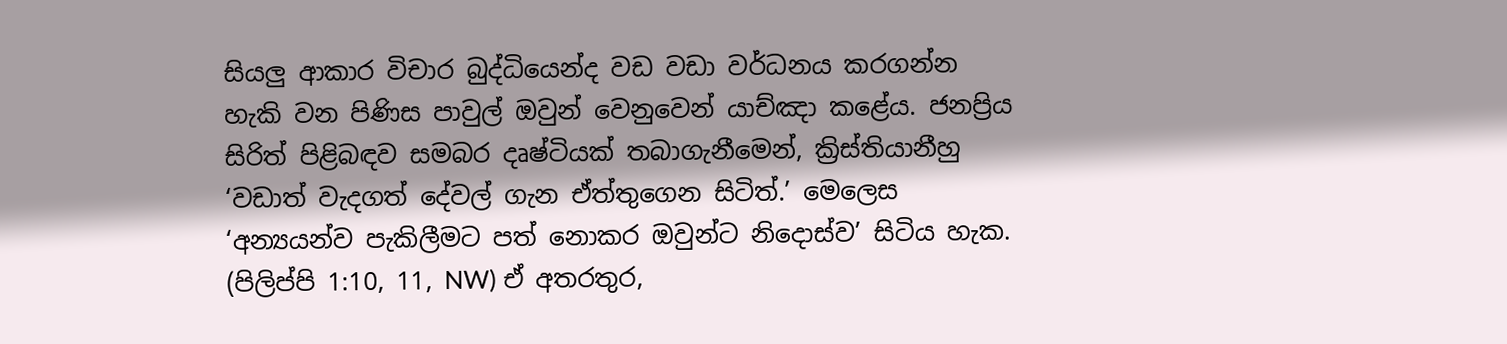සියලු ආකාර විචාර බුද්ධියෙන්ද වඩ වඩා වර්ධනය කරගන්න හැකි වන පිණිස පාවුල් ඔවුන් වෙනුවෙන් යාච්ඤා කළේය. ජනප්‍රිය සිරිත් පිළිබඳව සමබර දෘෂ්ටියක් තබාගැනීමෙන්, ක්‍රිස්තියානීහු ‘වඩාත් වැදගත් දේවල් ගැන ඒත්තුගෙන සිටිත්.’ මෙලෙස ‘අන්‍යයන්ව පැකිලීමට පත් නොකර ඔවුන්ට නිදොස්ව’ සිටිය හැක. (පිලිප්පි 1:10, 11, NW) ඒ අතරතුර,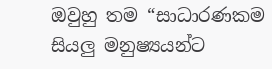ඔවුහු තම “සාධාරණකම සියලු මනුෂ්‍යයන්ට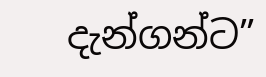දැන්ගන්ට”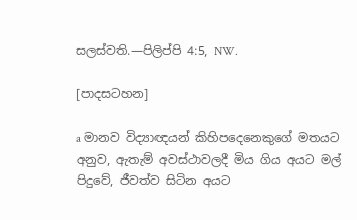සලස්වති.—පිලිප්පි 4:5, NW.

[පාදසටහන]

a මානව විද්‍යාඥයන් කිහිපදෙනෙකුගේ මතයට අනුව, ඇතැම් අවස්ථාවලදී මිය ගිය අයට මල් පිදුවේ, ජීවත්ව සිටින අයට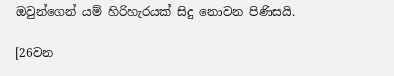ඔවුන්ගෙන් යම් හිරිහැරයක් සිදු නොවන පිණිසයි.

[26වන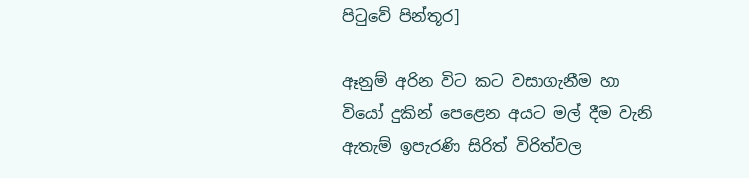පිටුවේ පින්තූර]

ඈනුම් අරින විට කට වසාගැනීම හා වියෝ දුකින් පෙළෙන අයට මල් දීම වැනි ඇතැම් ඉපැරණි සිරිත් විරිත්වල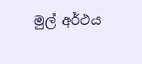මුල් අර්ථය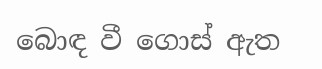බොඳ වී ගොස් ඇත